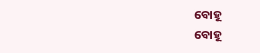ବୋହୂ
ବୋହୂ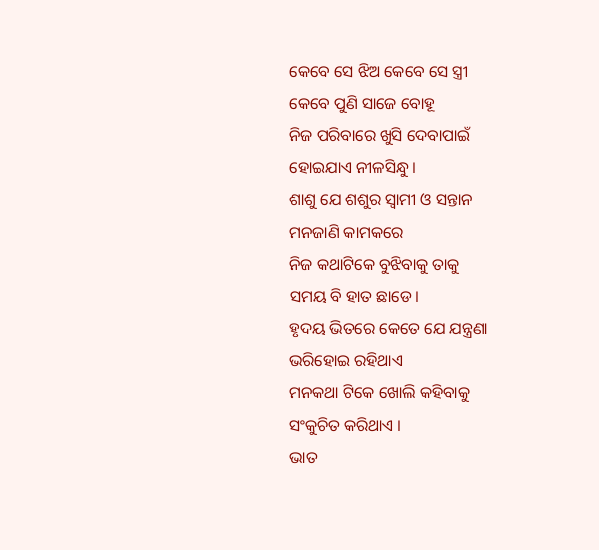କେବେ ସେ ଝିଅ କେବେ ସେ ସ୍ତ୍ରୀ
କେବେ ପୁଣି ସାଜେ ବୋହୂ
ନିଜ ପରିବାରେ ଖୁସି ଦେବାପାଇଁ
ହୋଇଯାଏ ନୀଳସିନ୍ଧୁ।
ଶାଶୁ ଯେ ଶଶୁର ସ୍ୱାମୀ ଓ ସନ୍ତାନ
ମନଜାଣି କାମକରେ
ନିଜ କଥାଟିକେ ବୁଝିବାକୁ ତାକୁ
ସମୟ ବି ହାତ ଛାଡେ।
ହୃଦୟ ଭିତରେ କେତେ ଯେ ଯନ୍ତ୍ରଣା
ଭରିହୋଇ ରହିଥାଏ
ମନକଥା ଟିକେ ଖୋଲି କହିବାକୁ
ସଂକୁଚିତ କରିଥାଏ ।
ଭାତ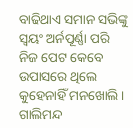ବାଢିଥାଏ ସମାନ ସଭିଙ୍କୁ
ସ୍ୱୟଂ ଅର୍ନପୂର୍ଣ୍ଣା ପରି
ନିଜ ପେଟ କେବେ ଉପାସରେ ଥିଲେ
କୁହେନାହିଁ ମନଖୋଲି ।
ଗାଲିମନ୍ଦ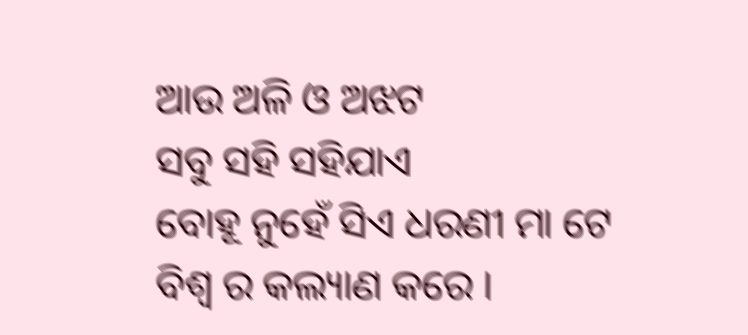ଆଉ ଅଳି ଓ ଅଝଟ
ସବୁ ସହି ସହିଯାଏ
ବୋହୂ ନୁହେଁ ସିଏ ଧରଣୀ ମା ଟେ
ବିଶ୍ୱ ର କଲ୍ୟାଣ କରେ ।